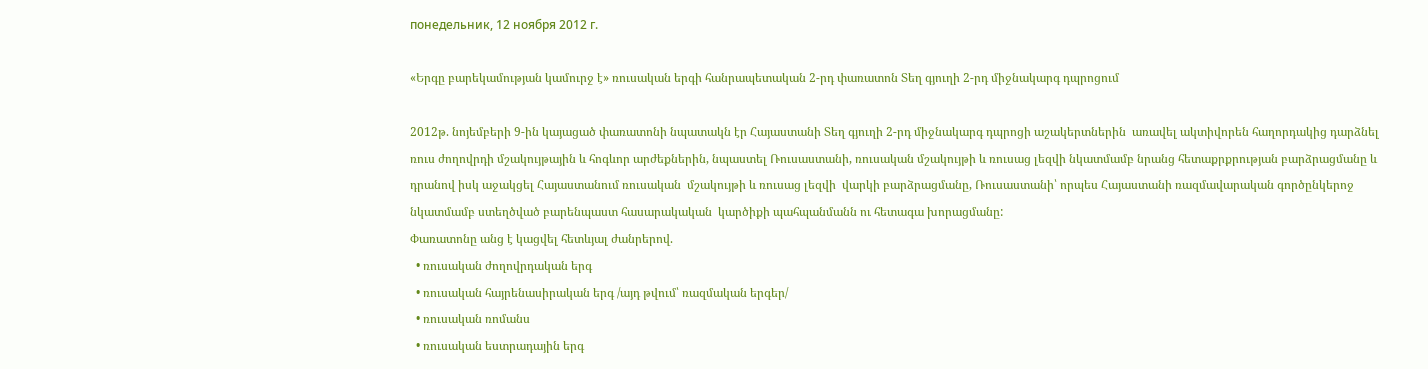понедельник, 12 ноября 2012 г.

«Երգը բարեկամության կամուրջ է» ռուսական երգի հանրապետական 2-րդ փառատոն Տեղ գյուղի 2-րդ միջնակարգ դպրոցում

2012թ. նոյեմբերի 9-ին կայացած փառատոնի նպատակն էր Հայաստանի Տեղ գյուղի 2-րդ միջնակարգ դպրոցի աշակերտներին  առավել ակտիվորեն հաղորդակից դարձնել ռուս ժողովրդի մշակույթային և հոգևոր արժեքներին, նպաստել Ռուսաստանի, ռուսական մշակույթի և ռուսաց լեզվի նկատմամբ նրանց հետաքրքրության բարձրացմանը և դրանով իսկ աջակցել Հայաստանում ռուսական  մշակույթի և ռուսաց լեզվի  վարկի բարձրացմանը, Ռուսաստանի՝ որպես Հայաստանի ռազմավարական գործընկերոջ նկատմամբ ստեղծված բարենպաստ հասարակական  կարծիքի պահպանմանն ու հետագա խորացմանը:
Փառատոնը անց է կացվել հետևյալ ժանրերով.
  • ռուսական ժողովրդական երգ
  • ռուսական հայրենասիրական երգ /այդ թվում՝ ռազմական երգեր/
  • ռուսական ռոմանս
  • ռուսական եստրադային երգ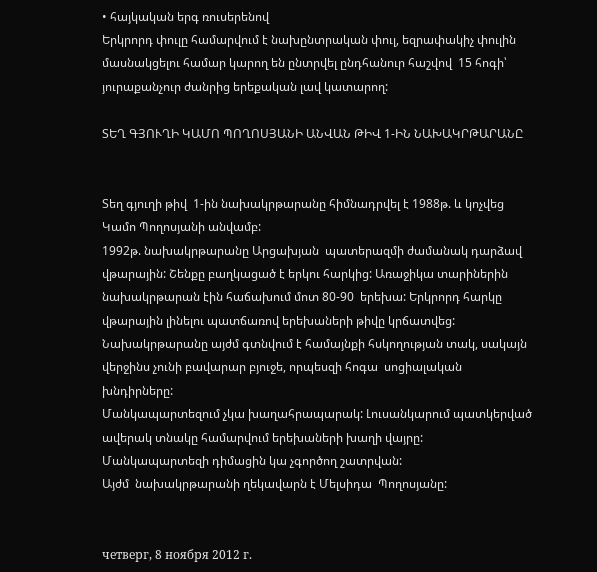• հայկական երգ ռուսերենով
Երկրորդ փուլը համարվում է նախընտրական փուլ, եզրափակիչ փուլին  մասնակցելու համար կարող են ընտրվել ընդհանուր հաշվով  15 հոգի՝ յուրաքանչուր ժանրից երեքական լավ կատարող:

ՏԵՂ ԳՅՈՒՂԻ ԿԱՄՈ ՊՈՂՈՍՅԱՆԻ ԱՆՎԱՆ ԹԻՎ 1-ԻՆ ՆԱԽԱԿՐԹԱՐԱՆԸ


Տեղ գյուղի թիվ  1-ին նախակրթարանը հիմնադրվել է 1988թ. և կոչվեց Կամո Պողոսյանի անվամբ:
1992թ. նախակրթարանը Արցախյան  պատերազմի ժամանակ դարձավ վթարային: Շենքը բաղկացած է երկու հարկից: Առաջիկա տարիներին նախակրթարան էին հաճախում մոտ 80-90  երեխա: Երկրորդ հարկը վթարային լինելու պատճառով երեխաների թիվը կրճատվեց: Նախակրթարանը այժմ գտնվում է համայնքի հսկողության տակ, սակայն  վերջինս չունի բավարար բյուջե, որպեսզի հոգա  սոցիալական խնդիրները:
Մանկապարտեզում չկա խաղահրապարակ: Լուսանկարում պատկերված  ավերակ տնակը համարվում երեխաների խաղի վայրը:
Մանկապարտեզի դիմացին կա չգործող շատրվան:
Այժմ  նախակրթարանի ղեկավարն է Մելսիդա  Պողոսյանը:


четверг, 8 ноября 2012 г.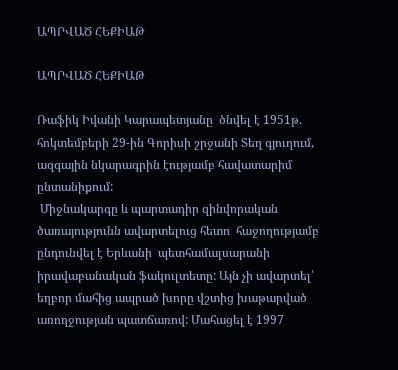ԱՊՐՎԱԾ ՀԵՔԻԱԹ

ԱՊՐՎԱԾ ՀԵՔԻԱԹ

Ռաֆիկ Իվանի Կարապետյանը  ծնվել է 1951թ. հոկտեմբերի 29-ին Գորիսի շրջանի Տեղ գյուղում,  ազգային նկարագրին էությամբ հավատարիմ ընտանիքում:
 Միջնակարգը և պարտադիր զինվորական ծառայությունն ավարտելուց հետո  հաջողությամբ ընդունվել է Երևանի  պետհամալսարանի իրավաբանական ֆակուլտետը: Այն չի ավարտել՝ եղբոր մահից ապրած խորը վշտից խաթարված առողջության պատճառով: Մահացել է 1997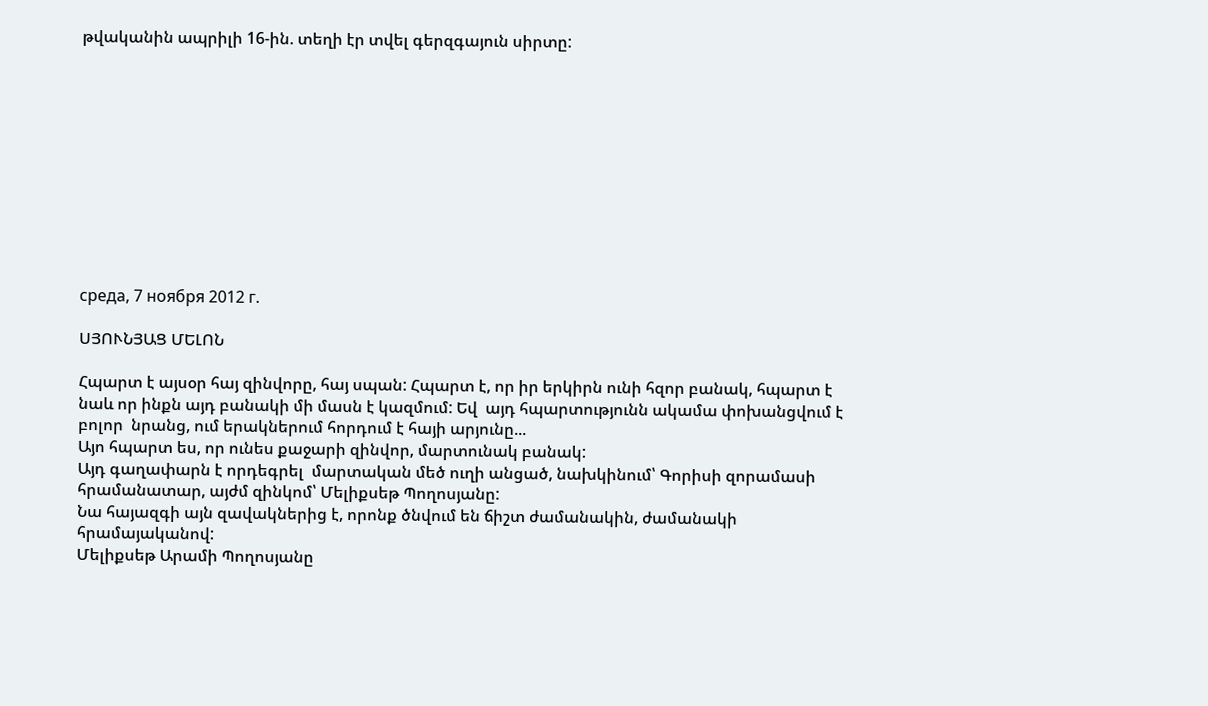թվականին ապրիլի 16-ին. տեղի էր տվել գերզգայուն սիրտը:











среда, 7 ноября 2012 г.

ՍՅՈՒՆՅԱՑ ՄԵԼՈՆ

Հպարտ է այսօր հայ զինվորը, հայ սպան: Հպարտ է, որ իր երկիրն ունի հզոր բանակ, հպարտ է նաև որ ինքն այդ բանակի մի մասն է կազմում: Եվ  այդ հպարտությունն ակամա փոխանցվում է բոլոր  նրանց, ում երակներում հորդում է հայի արյունը...
Այո հպարտ ես, որ ունես քաջարի զինվոր, մարտունակ բանակ:
Այդ գաղափարն է որդեգրել  մարտական մեծ ուղի անցած, նախկինում՝ Գորիսի զորամասի հրամանատար, այժմ զինկոմ՝ Մելիքսեթ Պողոսյանը:
Նա հայազգի այն զավակներից է, որոնք ծնվում են ճիշտ ժամանակին, ժամանակի հրամայականով:
Մելիքսեթ Արամի Պողոսյանը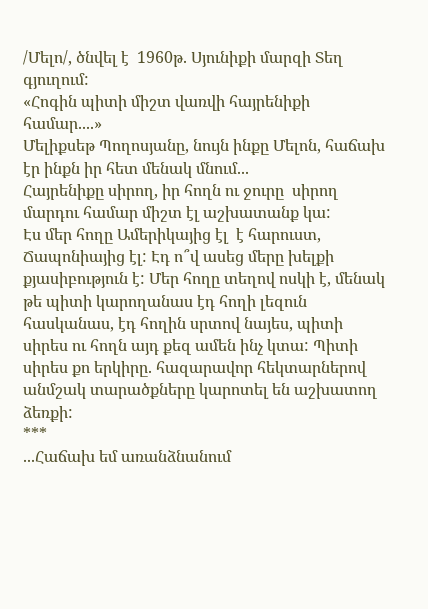/Մելո/, ծնվել է  1960թ. Սյունիքի մարզի Տեղ գյուղում:
«Հոգին պիտի միշտ վառվի հայրենիքի համար....»
Մելիքսեթ Պողոսյանը, նույն ինքը Մելոն, հաճախ էր ինքն իր հետ մենակ մնում...
Հայրենիքը սիրող, իր հողն ու ջուրը  սիրող մարդու համար միշտ էլ աշխատանք կա:
Էս մեր հողը Ամերիկայից էլ  է հարուստ, Ճապոնիայից էլ: Էդ ո՞վ ասեց մերը խելքի քյասիբություն է: Մեր հողը տեղով ոսկի է, մենակ թե պիտի կարողանաս էդ հողի լեզուն հասկանաս, էդ հողին սրտով նայես, պիտի սիրես ու հողն այդ քեզ ամեն ինչ կտա: Պիտի սիրես քո երկիրը. հազարավոր հեկտարներով անմշակ տարածքները կարոտել են աշխատող ձեռքի:
***
...Հաճախ եմ առանձնանում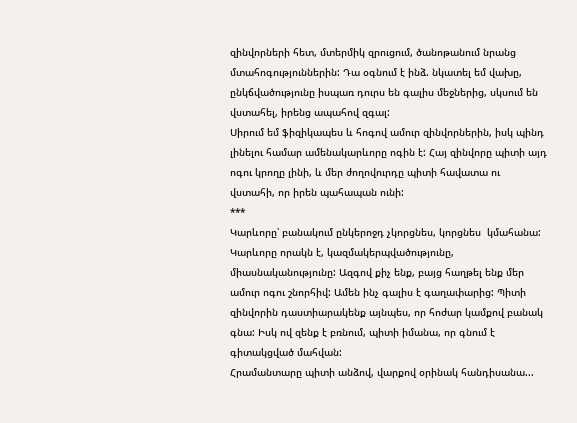զինվորների հետ, մտերմիկ զրուցում, ծանոթանում նրանց մտահոգություններին: Դա օգնում է ինձ. նկատել եմ վախը, ընկճվածությունը իսպառ դուրս են գալիս մեջներից, սկսում են վստահել, իրենց ապահով զգալ:
Սիրում եմ ֆիզիկապես և հոգով ամուր զինվորներին, իսկ պինդ լինելու համար ամենակարևորը ոգին է: Հայ զինվորը պիտի այդ ոգու կրողը լինի, և մեր ժողովուրդը պիտի հավատա ու վստահի, որ իրեն պահապան ունի:
***
Կարևորը՝ բանակում ընկերոջդ չկորցնես, կորցնես  կմահանա:
Կարևորը որակն է, կազմակերպվածությունը, միասնականությունը: Ազգով քիչ ենք, բայց հաղթել ենք մեր ամուր ոգու շնորհիվ: Ամեն ինչ գալիս է գաղափարից: Պիտի զինվորին դաստիարակենք այնպես, որ հոժար կամքով բանակ գնա: Իսկ ով զենք է բռնում, պիտի իմանա, որ գնում է գիտակցված մահվան:
Հրամանտարը պիտի անձով, վարքով օրինակ հանդիսանա...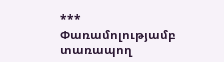***
Փառամոլությամբ տառապող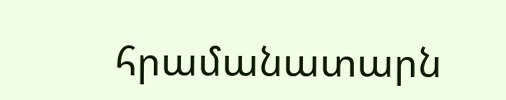հրամանատարն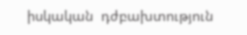իսկական  դժբախտություն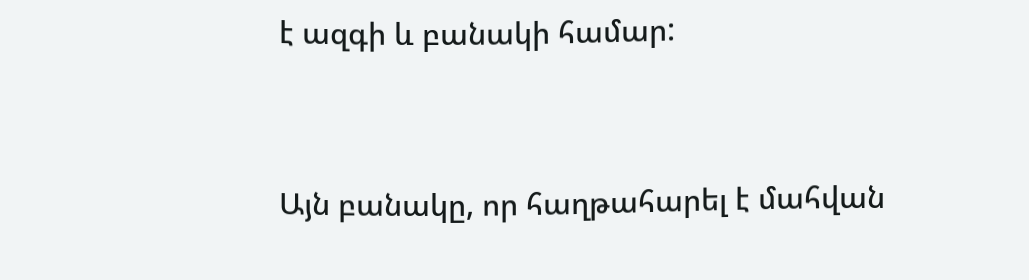է ազգի և բանակի համար:


Այն բանակը, որ հաղթահարել է մահվան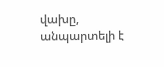վախը, անպարտելի է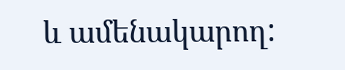և ամենակարող: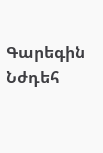Գարեգին Նժդեհ